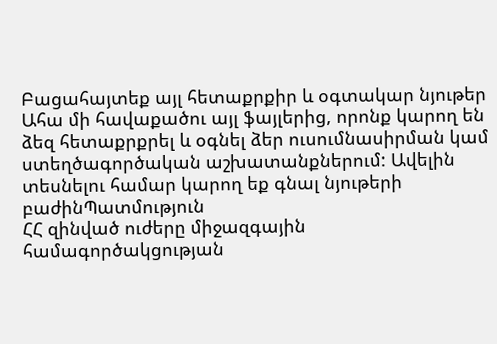Բացահայտեք այլ հետաքրքիր և օգտակար նյութեր
Ահա մի հավաքածու այլ ֆայլերից, որոնք կարող են ձեզ հետաքրքրել և օգնել ձեր ուսումնասիրման կամ ստեղծագործական աշխատանքներում: Ավելին տեսնելու համար կարող եք գնալ նյութերի բաժինՊատմություն
ՀՀ զինված ուժերը միջազգային համագործակցության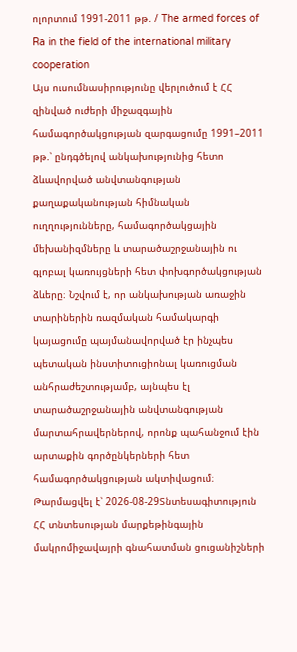ոլորտում 1991-2011 թթ. / The armed forces of Ra in the field of the international military cooperation
Այս ուսումնասիրությունը վերլուծում է ՀՀ զինված ուժերի միջազգային համագործակցության զարգացումը 1991–2011 թթ.՝ ընդգծելով անկախությունից հետո ձևավորված անվտանգության քաղաքականության հիմնական ուղղությունները, համագործակցային մեխանիզմները և տարածաշրջանային ու գլոբալ կառույցների հետ փոխգործակցության ձևերը։ Նշվում է, որ անկախության առաջին տարիներին ռազմական համակարգի կայացումը պայմանավորված էր ինչպես պետական ինստիտուցիոնալ կառուցման անհրաժեշտությամբ, այնպես էլ տարածաշրջանային անվտանգության մարտահրավերներով, որոնք պահանջում էին արտաքին գործընկերների հետ համագործակցության ակտիվացում։
Թարմացվել է՝ 2026-08-29Տնտեսագիտություն
ՀՀ տնտեսության մարքեթինգային մակրոմիջավայրի գնահատման ցուցանիշների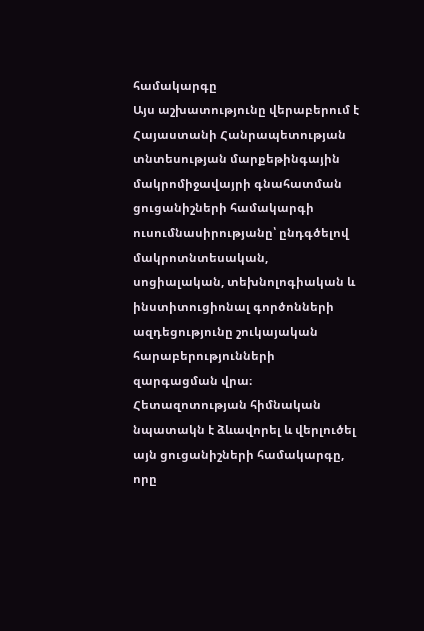համակարգը
Այս աշխատությունը վերաբերում է Հայաստանի Հանրապետության տնտեսության մարքեթինգային մակրոմիջավայրի գնահատման ցուցանիշների համակարգի ուսումնասիրությանը՝ ընդգծելով մակրոտնտեսական, սոցիալական, տեխնոլոգիական և ինստիտուցիոնալ գործոնների ազդեցությունը շուկայական հարաբերությունների զարգացման վրա։ Հետազոտության հիմնական նպատակն է ձևավորել և վերլուծել այն ցուցանիշների համակարգը, որը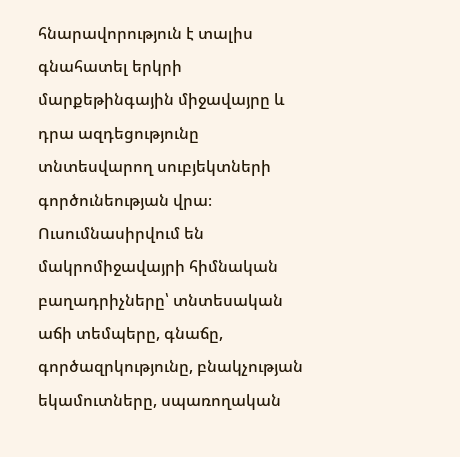հնարավորություն է տալիս գնահատել երկրի մարքեթինգային միջավայրը և դրա ազդեցությունը տնտեսվարող սուբյեկտների գործունեության վրա։ Ուսումնասիրվում են մակրոմիջավայրի հիմնական բաղադրիչները՝ տնտեսական աճի տեմպերը, գնաճը, գործազրկությունը, բնակչության եկամուտները, սպառողական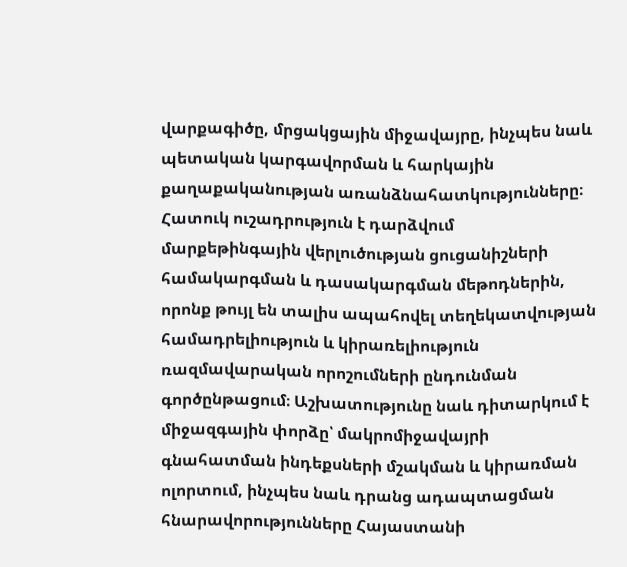վարքագիծը, մրցակցային միջավայրը, ինչպես նաև պետական կարգավորման և հարկային քաղաքականության առանձնահատկությունները։ Հատուկ ուշադրություն է դարձվում մարքեթինգային վերլուծության ցուցանիշների համակարգման և դասակարգման մեթոդներին, որոնք թույլ են տալիս ապահովել տեղեկատվության համադրելիություն և կիրառելիություն ռազմավարական որոշումների ընդունման գործընթացում։ Աշխատությունը նաև դիտարկում է միջազգային փորձը՝ մակրոմիջավայրի գնահատման ինդեքսների մշակման և կիրառման ոլորտում, ինչպես նաև դրանց ադապտացման հնարավորությունները Հայաստանի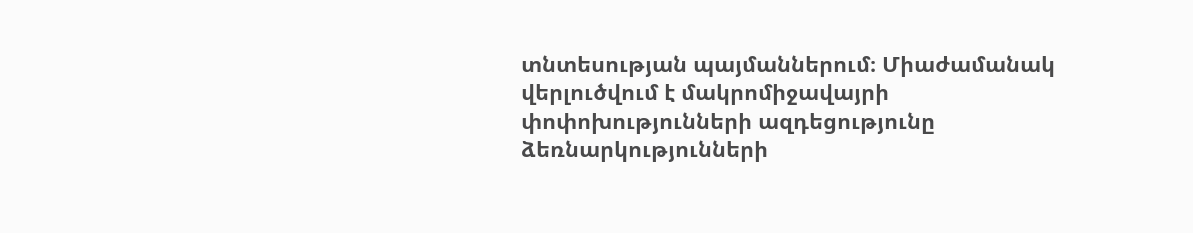տնտեսության պայմաններում։ Միաժամանակ վերլուծվում է մակրոմիջավայրի փոփոխությունների ազդեցությունը ձեռնարկությունների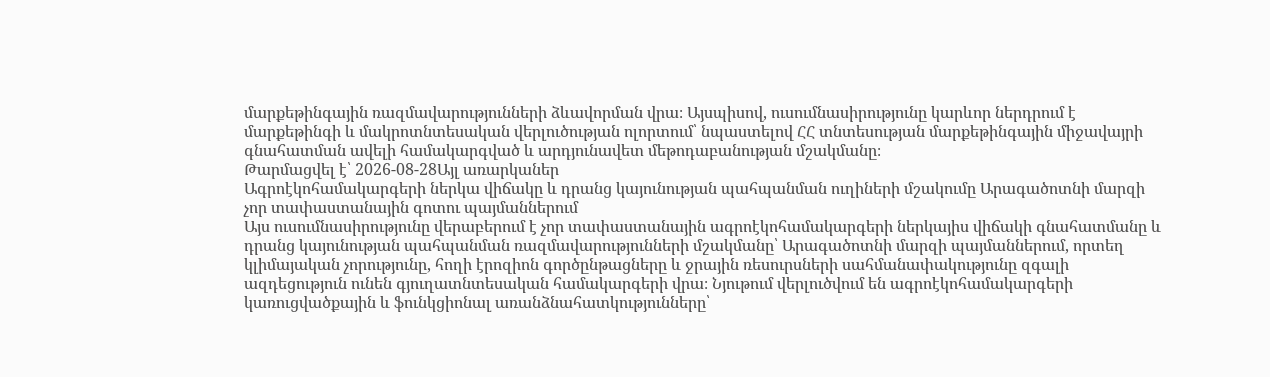մարքեթինգային ռազմավարությունների ձևավորման վրա։ Այսպիսով, ուսումնասիրությունը կարևոր ներդրում է մարքեթինգի և մակրոտնտեսական վերլուծության ոլորտում՝ նպաստելով ՀՀ տնտեսության մարքեթինգային միջավայրի գնահատման ավելի համակարգված և արդյունավետ մեթոդաբանության մշակմանը։
Թարմացվել է՝ 2026-08-28Այլ առարկաներ
Ագրոէկոհամակարգերի ներկա վիճակը և դրանց կայունության պահպանման ուղիների մշակումը Արագածոտնի մարզի չոր տափաստանային գոտու պայմաններում
Այս ուսումնասիրությունը վերաբերում է չոր տափաստանային ագրոէկոհամակարգերի ներկայիս վիճակի գնահատմանը և դրանց կայունության պահպանման ռազմավարությունների մշակմանը՝ Արագածոտնի մարզի պայմաններում, որտեղ կլիմայական չորությունը, հողի էրոզիոն գործընթացները և ջրային ռեսուրսների սահմանափակությունը զգալի ազդեցություն ունեն գյուղատնտեսական համակարգերի վրա։ Նյութում վերլուծվում են ագրոէկոհամակարգերի կառուցվածքային և ֆունկցիոնալ առանձնահատկությունները՝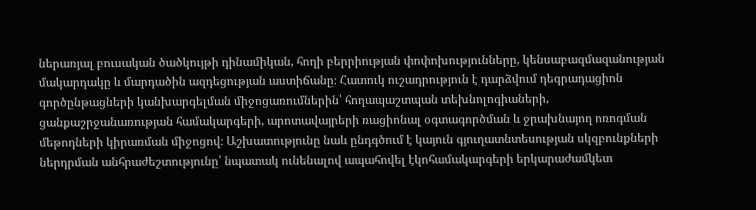ներառյալ բուսական ծածկույթի դինամիկան, հողի բերրիության փոփոխությունները, կենսաբազմազանության մակարդակը և մարդածին ազդեցության աստիճանը։ Հատուկ ուշադրություն է դարձվում դեգրադացիոն գործընթացների կանխարգելման միջոցառումներին՝ հողապաշտպան տեխնոլոգիաների, ցանքաշրջանառության համակարգերի, արոտավայրերի ռացիոնալ օգտագործման և ջրախնայող ոռոգման մեթոդների կիրառման միջոցով։ Աշխատությունը նաև ընդգծում է կայուն գյուղատնտեսության սկզբունքների ներդրման անհրաժեշտությունը՝ նպատակ ունենալով ապահովել էկոհամակարգերի երկարաժամկետ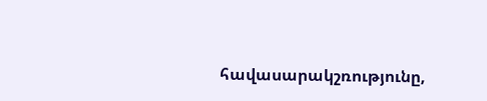հավասարակշռությունը,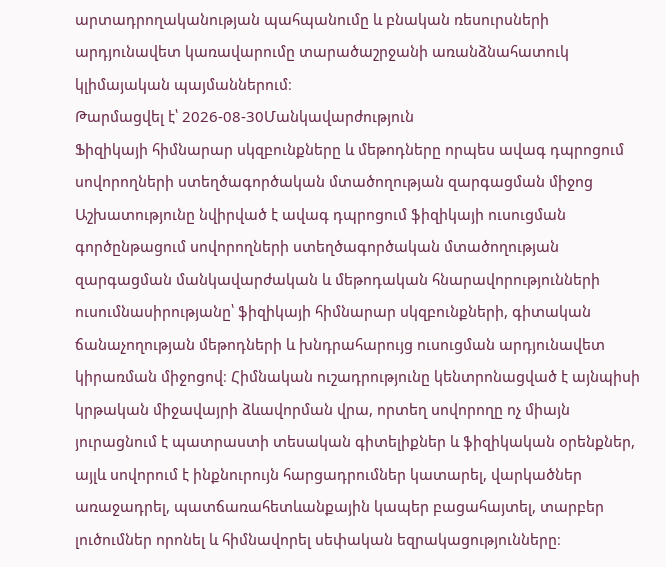արտադրողականության պահպանումը և բնական ռեսուրսների արդյունավետ կառավարումը տարածաշրջանի առանձնահատուկ կլիմայական պայմաններում։
Թարմացվել է՝ 2026-08-30Մանկավարժություն
Ֆիզիկայի հիմնարար սկզբունքները և մեթոդները որպես ավագ դպրոցում սովորողների ստեղծագործական մտածողության զարգացման միջոց
Աշխատությունը նվիրված է ավագ դպրոցում ֆիզիկայի ուսուցման գործընթացում սովորողների ստեղծագործական մտածողության զարգացման մանկավարժական և մեթոդական հնարավորությունների ուսումնասիրությանը՝ ֆիզիկայի հիմնարար սկզբունքների, գիտական ճանաչողության մեթոդների և խնդրահարույց ուսուցման արդյունավետ կիրառման միջոցով։ Հիմնական ուշադրությունը կենտրոնացված է այնպիսի կրթական միջավայրի ձևավորման վրա, որտեղ սովորողը ոչ միայն յուրացնում է պատրաստի տեսական գիտելիքներ և ֆիզիկական օրենքներ, այլև սովորում է ինքնուրույն հարցադրումներ կատարել, վարկածներ առաջադրել, պատճառահետևանքային կապեր բացահայտել, տարբեր լուծումներ որոնել և հիմնավորել սեփական եզրակացությունները։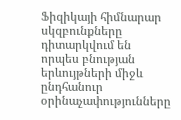Ֆիզիկայի հիմնարար սկզբունքները դիտարկվում են որպես բնության երևույթների միջև ընդհանուր օրինաչափությունները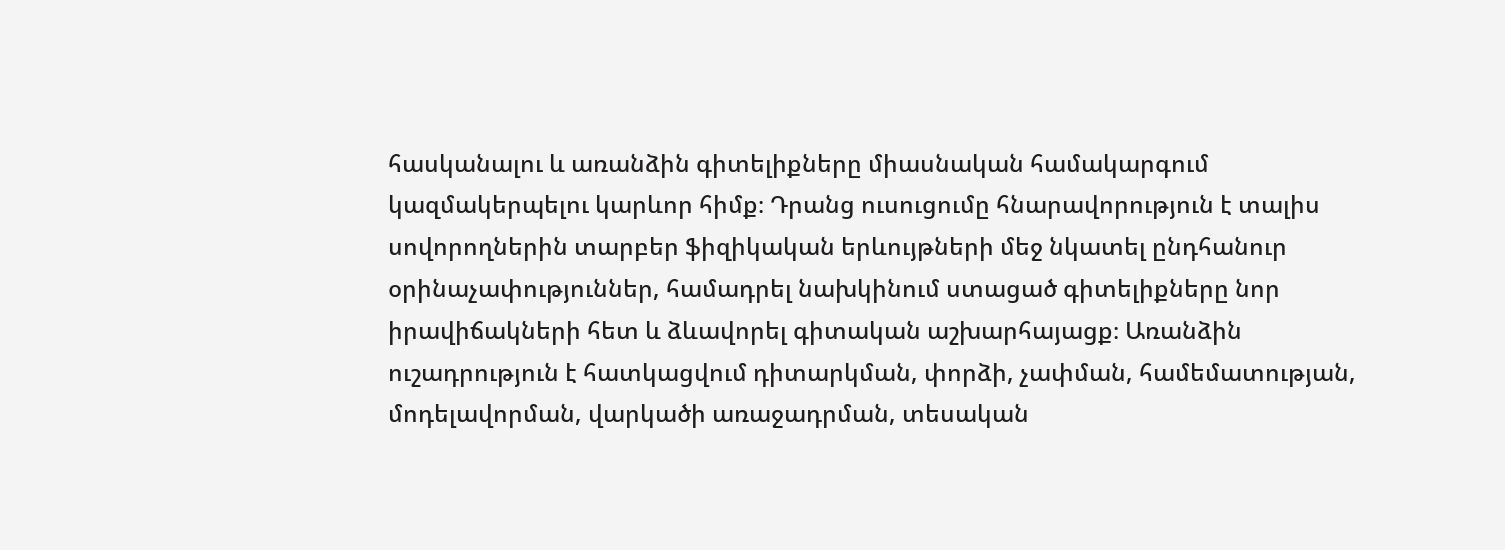հասկանալու և առանձին գիտելիքները միասնական համակարգում կազմակերպելու կարևոր հիմք։ Դրանց ուսուցումը հնարավորություն է տալիս սովորողներին տարբեր ֆիզիկական երևույթների մեջ նկատել ընդհանուր օրինաչափություններ, համադրել նախկինում ստացած գիտելիքները նոր իրավիճակների հետ և ձևավորել գիտական աշխարհայացք։ Առանձին ուշադրություն է հատկացվում դիտարկման, փորձի, չափման, համեմատության, մոդելավորման, վարկածի առաջադրման, տեսական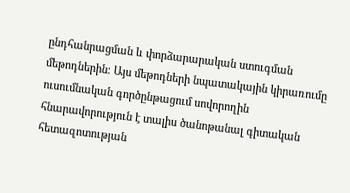ընդհանրացման և փորձարարական ստուգման մեթոդներին։ Այս մեթոդների նպատակային կիրառումը ուսումնական գործընթացում սովորողին հնարավորություն է տալիս ծանոթանալ գիտական հետազոտության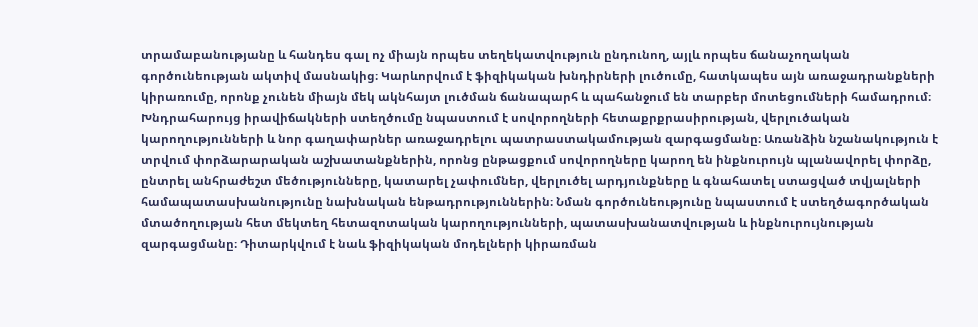տրամաբանությանը և հանդես գալ ոչ միայն որպես տեղեկատվություն ընդունող, այլև որպես ճանաչողական գործունեության ակտիվ մասնակից։ Կարևորվում է ֆիզիկական խնդիրների լուծումը, հատկապես այն առաջադրանքների կիրառումը, որոնք չունեն միայն մեկ ակնհայտ լուծման ճանապարհ և պահանջում են տարբեր մոտեցումների համադրում։ Խնդրահարույց իրավիճակների ստեղծումը նպաստում է սովորողների հետաքրքրասիրության, վերլուծական կարողությունների և նոր գաղափարներ առաջադրելու պատրաստակամության զարգացմանը։ Առանձին նշանակություն է տրվում փորձարարական աշխատանքներին, որոնց ընթացքում սովորողները կարող են ինքնուրույն պլանավորել փորձը, ընտրել անհրաժեշտ մեծությունները, կատարել չափումներ, վերլուծել արդյունքները և գնահատել ստացված տվյալների համապատասխանությունը նախնական ենթադրություններին։ Նման գործունեությունը նպաստում է ստեղծագործական մտածողության հետ մեկտեղ հետազոտական կարողությունների, պատասխանատվության և ինքնուրույնության զարգացմանը։ Դիտարկվում է նաև ֆիզիկական մոդելների կիրառման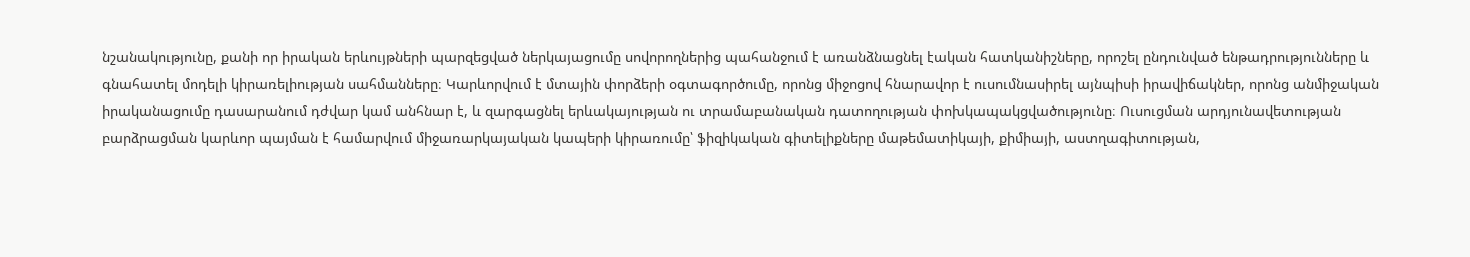նշանակությունը, քանի որ իրական երևույթների պարզեցված ներկայացումը սովորողներից պահանջում է առանձնացնել էական հատկանիշները, որոշել ընդունված ենթադրությունները և գնահատել մոդելի կիրառելիության սահմանները։ Կարևորվում է մտային փորձերի օգտագործումը, որոնց միջոցով հնարավոր է ուսումնասիրել այնպիսի իրավիճակներ, որոնց անմիջական իրականացումը դասարանում դժվար կամ անհնար է, և զարգացնել երևակայության ու տրամաբանական դատողության փոխկապակցվածությունը։ Ուսուցման արդյունավետության բարձրացման կարևոր պայման է համարվում միջառարկայական կապերի կիրառումը՝ ֆիզիկական գիտելիքները մաթեմատիկայի, քիմիայի, աստղագիտության,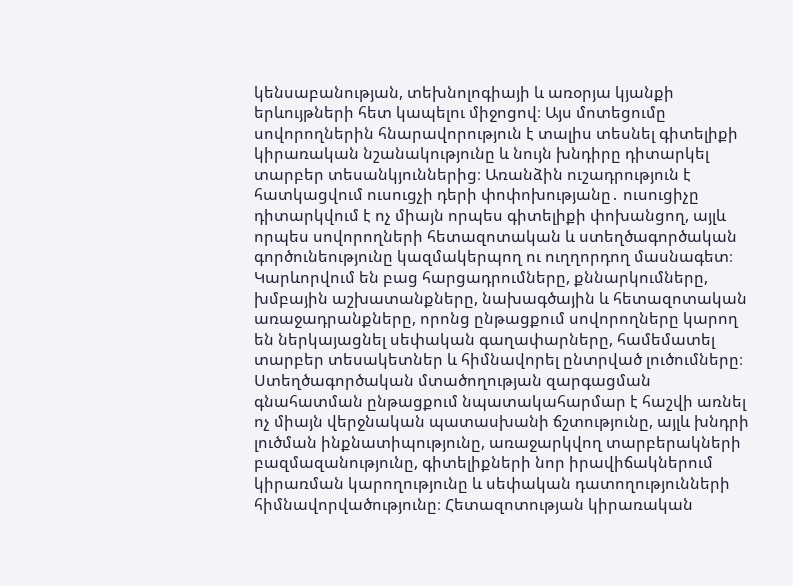կենսաբանության, տեխնոլոգիայի և առօրյա կյանքի երևույթների հետ կապելու միջոցով։ Այս մոտեցումը սովորողներին հնարավորություն է տալիս տեսնել գիտելիքի կիրառական նշանակությունը և նույն խնդիրը դիտարկել տարբեր տեսանկյուններից։ Առանձին ուշադրություն է հատկացվում ուսուցչի դերի փոփոխությանը․ ուսուցիչը դիտարկվում է ոչ միայն որպես գիտելիքի փոխանցող, այլև որպես սովորողների հետազոտական և ստեղծագործական գործունեությունը կազմակերպող ու ուղղորդող մասնագետ։ Կարևորվում են բաց հարցադրումները, քննարկումները, խմբային աշխատանքները, նախագծային և հետազոտական առաջադրանքները, որոնց ընթացքում սովորողները կարող են ներկայացնել սեփական գաղափարները, համեմատել տարբեր տեսակետներ և հիմնավորել ընտրված լուծումները։ Ստեղծագործական մտածողության զարգացման գնահատման ընթացքում նպատակահարմար է հաշվի առնել ոչ միայն վերջնական պատասխանի ճշտությունը, այլև խնդրի լուծման ինքնատիպությունը, առաջարկվող տարբերակների բազմազանությունը, գիտելիքների նոր իրավիճակներում կիրառման կարողությունը և սեփական դատողությունների հիմնավորվածությունը։ Հետազոտության կիրառական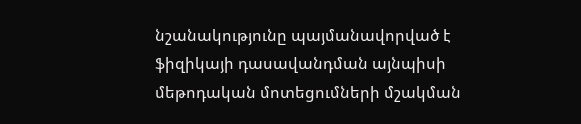նշանակությունը պայմանավորված է ֆիզիկայի դասավանդման այնպիսի մեթոդական մոտեցումների մշակման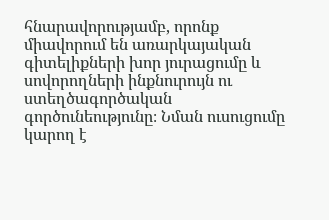հնարավորությամբ, որոնք միավորում են առարկայական գիտելիքների խոր յուրացումը և սովորողների ինքնուրույն ու ստեղծագործական գործունեությունը։ Նման ուսուցումը կարող է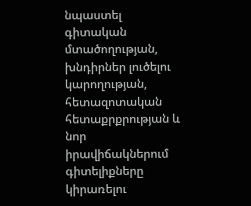նպաստել գիտական մտածողության, խնդիրներ լուծելու կարողության, հետազոտական հետաքրքրության և նոր իրավիճակներում գիտելիքները կիրառելու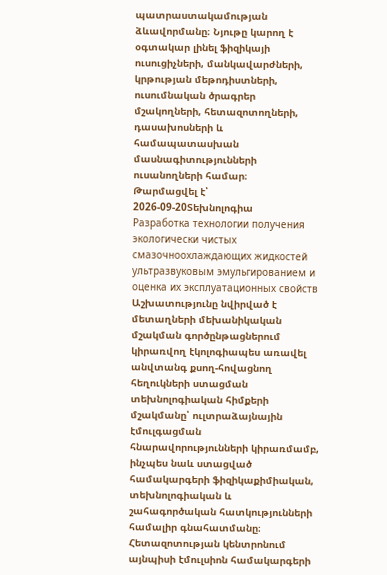պատրաստակամության ձևավորմանը։ Նյութը կարող է օգտակար լինել ֆիզիկայի ուսուցիչների, մանկավարժների, կրթության մեթոդիստների, ուսումնական ծրագրեր մշակողների, հետազոտողների, դասախոսների և համապատասխան մասնագիտությունների ուսանողների համար։
Թարմացվել է՝ 2026-09-20Տեխնոլոգիա
Разработка технологии получения экологически чистых смазочноохлаждающих жидкостей ультразвуковым эмульгированием и оценка их эксплуатационных свойств
Աշխատությունը նվիրված է մետաղների մեխանիկական մշակման գործընթացներում կիրառվող էկոլոգիապես առավել անվտանգ քսող-հովացնող հեղուկների ստացման տեխնոլոգիական հիմքերի մշակմանը՝ ուլտրաձայնային էմուլգացման հնարավորությունների կիրառմամբ, ինչպես նաև ստացված համակարգերի ֆիզիկաքիմիական, տեխնոլոգիական և շահագործական հատկությունների համալիր գնահատմանը։ Հետազոտության կենտրոնում այնպիսի էմուլսիոն համակարգերի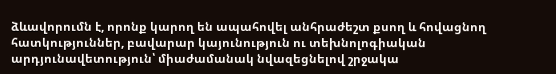ձևավորումն է, որոնք կարող են ապահովել անհրաժեշտ քսող և հովացնող հատկություններ, բավարար կայունություն ու տեխնոլոգիական արդյունավետություն՝ միաժամանակ նվազեցնելով շրջակա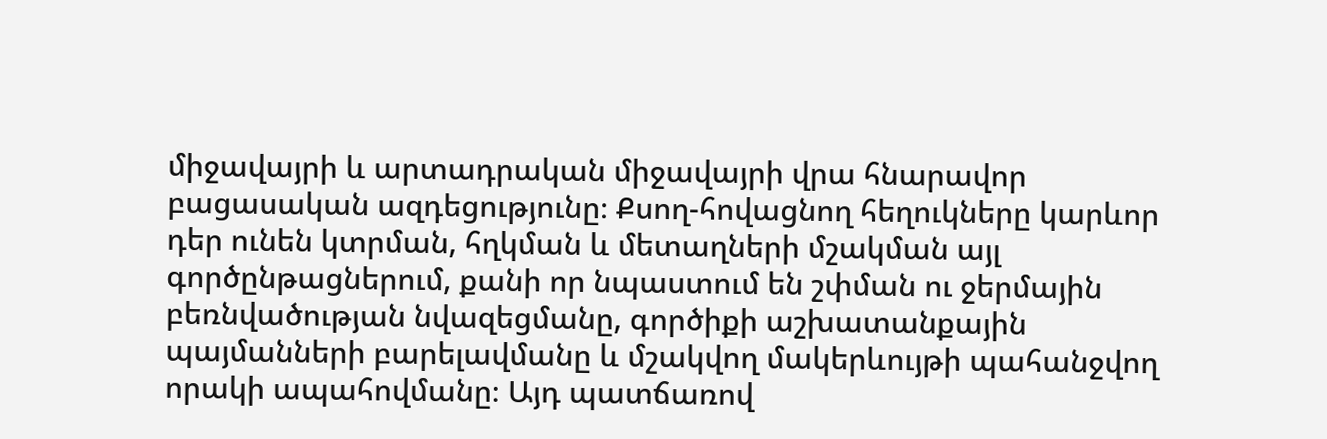միջավայրի և արտադրական միջավայրի վրա հնարավոր բացասական ազդեցությունը։ Քսող-հովացնող հեղուկները կարևոր դեր ունեն կտրման, հղկման և մետաղների մշակման այլ գործընթացներում, քանի որ նպաստում են շփման ու ջերմային բեռնվածության նվազեցմանը, գործիքի աշխատանքային պայմանների բարելավմանը և մշակվող մակերևույթի պահանջվող որակի ապահովմանը։ Այդ պատճառով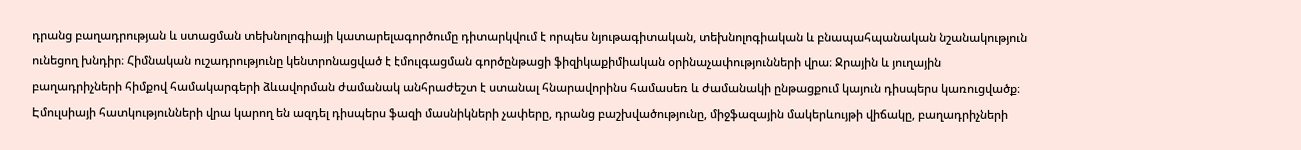դրանց բաղադրության և ստացման տեխնոլոգիայի կատարելագործումը դիտարկվում է որպես նյութագիտական, տեխնոլոգիական և բնապահպանական նշանակություն ունեցող խնդիր։ Հիմնական ուշադրությունը կենտրոնացված է էմուլգացման գործընթացի ֆիզիկաքիմիական օրինաչափությունների վրա։ Ջրային և յուղային բաղադրիչների հիմքով համակարգերի ձևավորման ժամանակ անհրաժեշտ է ստանալ հնարավորինս համասեռ և ժամանակի ընթացքում կայուն դիսպերս կառուցվածք։ Էմուլսիայի հատկությունների վրա կարող են ազդել դիսպերս ֆազի մասնիկների չափերը, դրանց բաշխվածությունը, միջֆազային մակերևույթի վիճակը, բաղադրիչների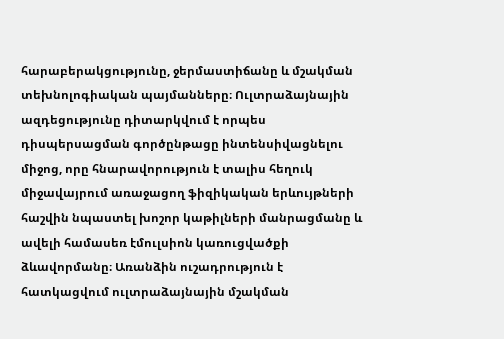հարաբերակցությունը, ջերմաստիճանը և մշակման տեխնոլոգիական պայմանները։ Ուլտրաձայնային ազդեցությունը դիտարկվում է որպես դիսպերսացման գործընթացը ինտենսիվացնելու միջոց, որը հնարավորություն է տալիս հեղուկ միջավայրում առաջացող ֆիզիկական երևույթների հաշվին նպաստել խոշոր կաթիլների մանրացմանը և ավելի համասեռ էմուլսիոն կառուցվածքի ձևավորմանը։ Առանձին ուշադրություն է հատկացվում ուլտրաձայնային մշակման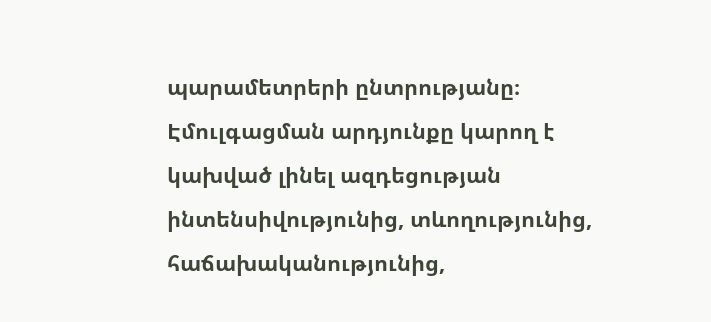պարամետրերի ընտրությանը։ Էմուլգացման արդյունքը կարող է կախված լինել ազդեցության ինտենսիվությունից, տևողությունից, հաճախականությունից,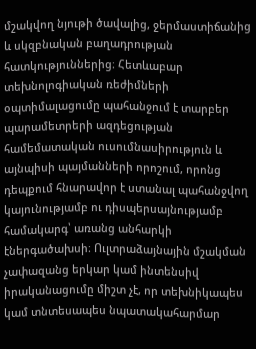մշակվող նյութի ծավալից, ջերմաստիճանից և սկզբնական բաղադրության հատկություններից։ Հետևաբար տեխնոլոգիական ռեժիմների օպտիմալացումը պահանջում է տարբեր պարամետրերի ազդեցության համեմատական ուսումնասիրություն և այնպիսի պայմանների որոշում, որոնց դեպքում հնարավոր է ստանալ պահանջվող կայունությամբ ու դիսպերսայնությամբ համակարգ՝ առանց անհարկի էներգածախսի։ Ուլտրաձայնային մշակման չափազանց երկար կամ ինտենսիվ իրականացումը միշտ չէ, որ տեխնիկապես կամ տնտեսապես նպատակահարմար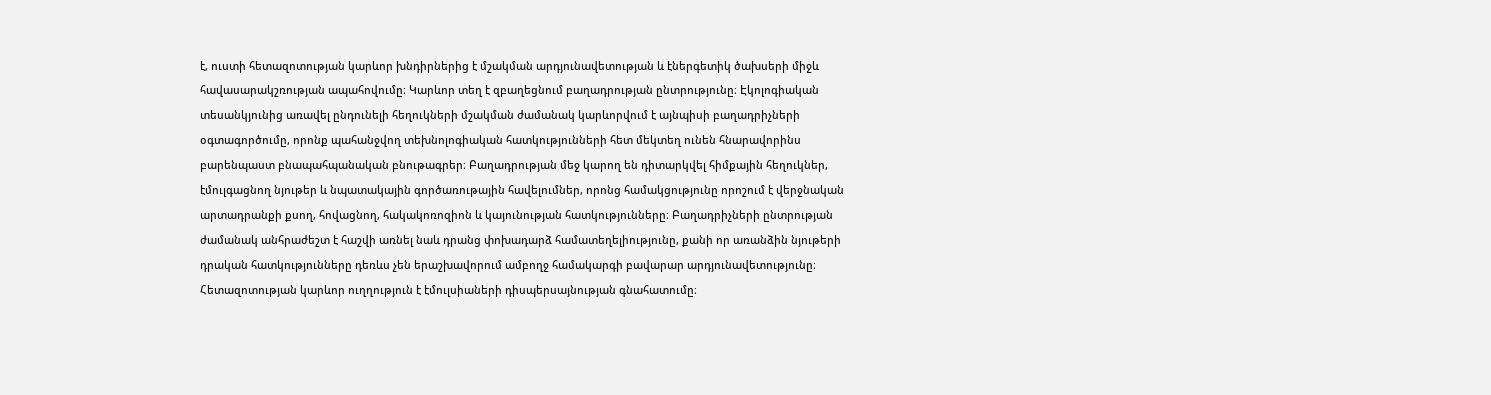է, ուստի հետազոտության կարևոր խնդիրներից է մշակման արդյունավետության և էներգետիկ ծախսերի միջև հավասարակշռության ապահովումը։ Կարևոր տեղ է զբաղեցնում բաղադրության ընտրությունը։ Էկոլոգիական տեսանկյունից առավել ընդունելի հեղուկների մշակման ժամանակ կարևորվում է այնպիսի բաղադրիչների օգտագործումը, որոնք պահանջվող տեխնոլոգիական հատկությունների հետ մեկտեղ ունեն հնարավորինս բարենպաստ բնապահպանական բնութագրեր։ Բաղադրության մեջ կարող են դիտարկվել հիմքային հեղուկներ, էմուլգացնող նյութեր և նպատակային գործառութային հավելումներ, որոնց համակցությունը որոշում է վերջնական արտադրանքի քսող, հովացնող, հակակոռոզիոն և կայունության հատկությունները։ Բաղադրիչների ընտրության ժամանակ անհրաժեշտ է հաշվի առնել նաև դրանց փոխադարձ համատեղելիությունը, քանի որ առանձին նյութերի դրական հատկությունները դեռևս չեն երաշխավորում ամբողջ համակարգի բավարար արդյունավետությունը։ Հետազոտության կարևոր ուղղություն է էմուլսիաների դիսպերսայնության գնահատումը։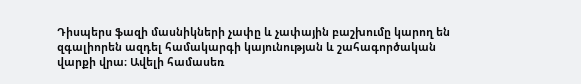Դիսպերս ֆազի մասնիկների չափը և չափային բաշխումը կարող են զգալիորեն ազդել համակարգի կայունության և շահագործական վարքի վրա։ Ավելի համասեռ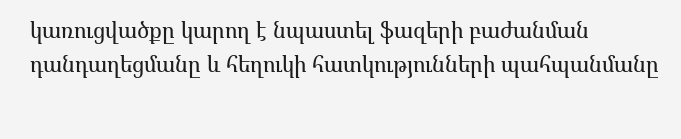կառուցվածքը կարող է նպաստել ֆազերի բաժանման դանդաղեցմանը և հեղուկի հատկությունների պահպանմանը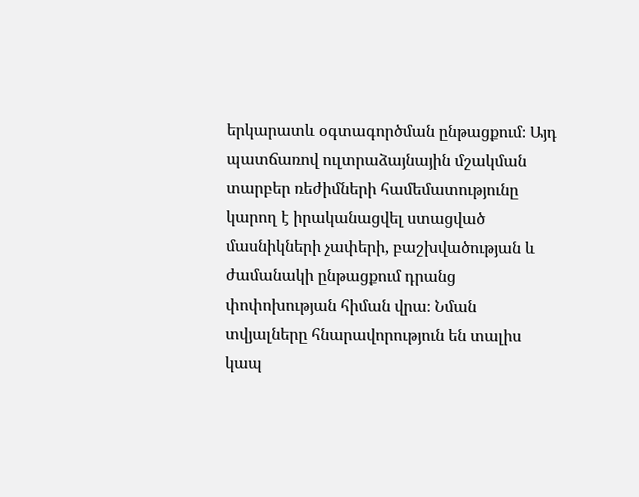երկարատև օգտագործման ընթացքում։ Այդ պատճառով ուլտրաձայնային մշակման տարբեր ռեժիմների համեմատությունը կարող է իրականացվել ստացված մասնիկների չափերի, բաշխվածության և ժամանակի ընթացքում դրանց փոփոխության հիման վրա։ Նման տվյալները հնարավորություն են տալիս կապ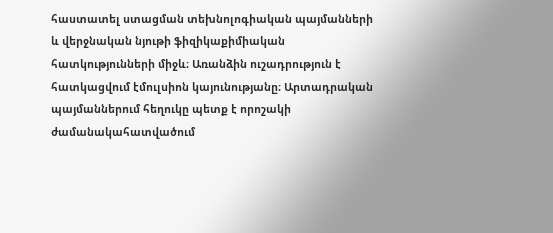հաստատել ստացման տեխնոլոգիական պայմանների և վերջնական նյութի ֆիզիկաքիմիական հատկությունների միջև։ Առանձին ուշադրություն է հատկացվում էմուլսիոն կայունությանը։ Արտադրական պայմաններում հեղուկը պետք է որոշակի ժամանակահատվածում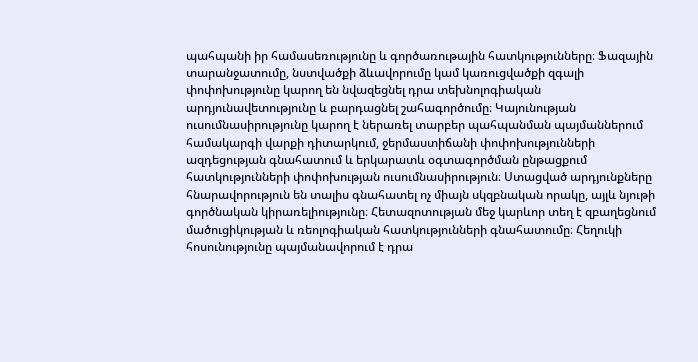պահպանի իր համասեռությունը և գործառութային հատկությունները։ Ֆազային տարանջատումը, նստվածքի ձևավորումը կամ կառուցվածքի զգալի փոփոխությունը կարող են նվազեցնել դրա տեխնոլոգիական արդյունավետությունը և բարդացնել շահագործումը։ Կայունության ուսումնասիրությունը կարող է ներառել տարբեր պահպանման պայմաններում համակարգի վարքի դիտարկում, ջերմաստիճանի փոփոխությունների ազդեցության գնահատում և երկարատև օգտագործման ընթացքում հատկությունների փոփոխության ուսումնասիրություն։ Ստացված արդյունքները հնարավորություն են տալիս գնահատել ոչ միայն սկզբնական որակը, այլև նյութի գործնական կիրառելիությունը։ Հետազոտության մեջ կարևոր տեղ է զբաղեցնում մածուցիկության և ռեոլոգիական հատկությունների գնահատումը։ Հեղուկի հոսունությունը պայմանավորում է դրա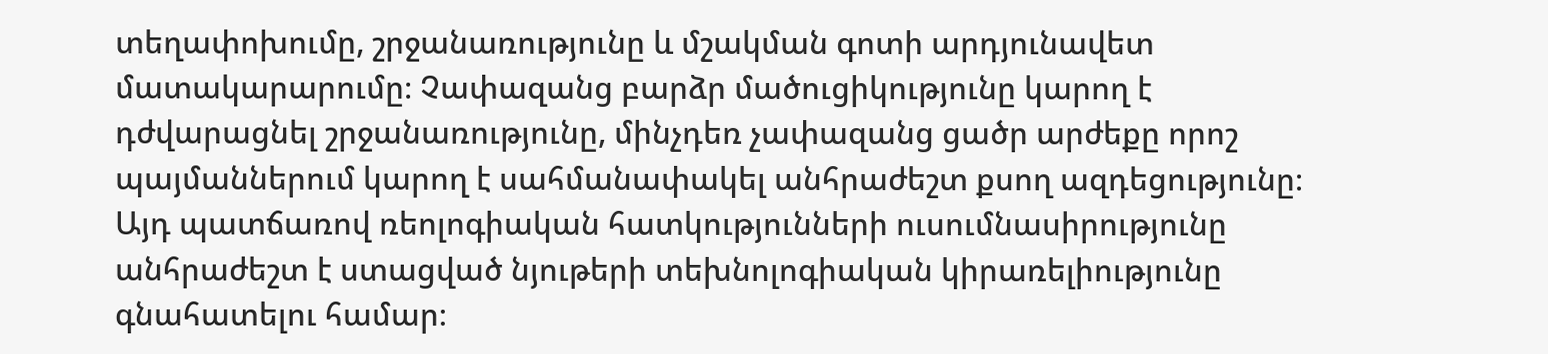տեղափոխումը, շրջանառությունը և մշակման գոտի արդյունավետ մատակարարումը։ Չափազանց բարձր մածուցիկությունը կարող է դժվարացնել շրջանառությունը, մինչդեռ չափազանց ցածր արժեքը որոշ պայմաններում կարող է սահմանափակել անհրաժեշտ քսող ազդեցությունը։ Այդ պատճառով ռեոլոգիական հատկությունների ուսումնասիրությունը անհրաժեշտ է ստացված նյութերի տեխնոլոգիական կիրառելիությունը գնահատելու համար։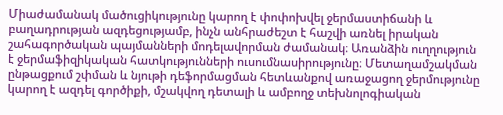Միաժամանակ մածուցիկությունը կարող է փոփոխվել ջերմաստիճանի և բաղադրության ազդեցությամբ, ինչն անհրաժեշտ է հաշվի առնել իրական շահագործական պայմանների մոդելավորման ժամանակ։ Առանձին ուղղություն է ջերմաֆիզիկական հատկությունների ուսումնասիրությունը։ Մետաղամշակման ընթացքում շփման և նյութի դեֆորմացման հետևանքով առաջացող ջերմությունը կարող է ազդել գործիքի, մշակվող դետալի և ամբողջ տեխնոլոգիական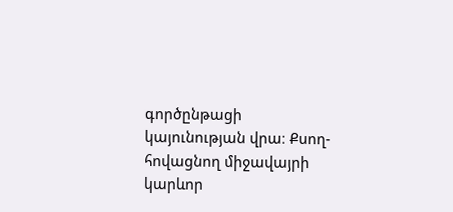գործընթացի կայունության վրա։ Քսող-հովացնող միջավայրի կարևոր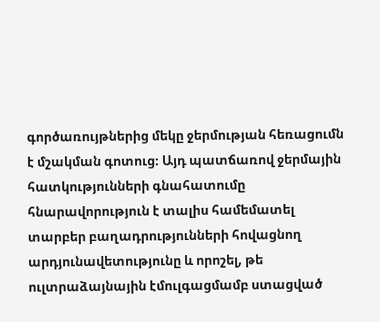գործառույթներից մեկը ջերմության հեռացումն է մշակման գոտուց։ Այդ պատճառով ջերմային հատկությունների գնահատումը հնարավորություն է տալիս համեմատել տարբեր բաղադրությունների հովացնող արդյունավետությունը և որոշել, թե ուլտրաձայնային էմուլգացմամբ ստացված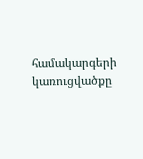համակարգերի կառուցվածքը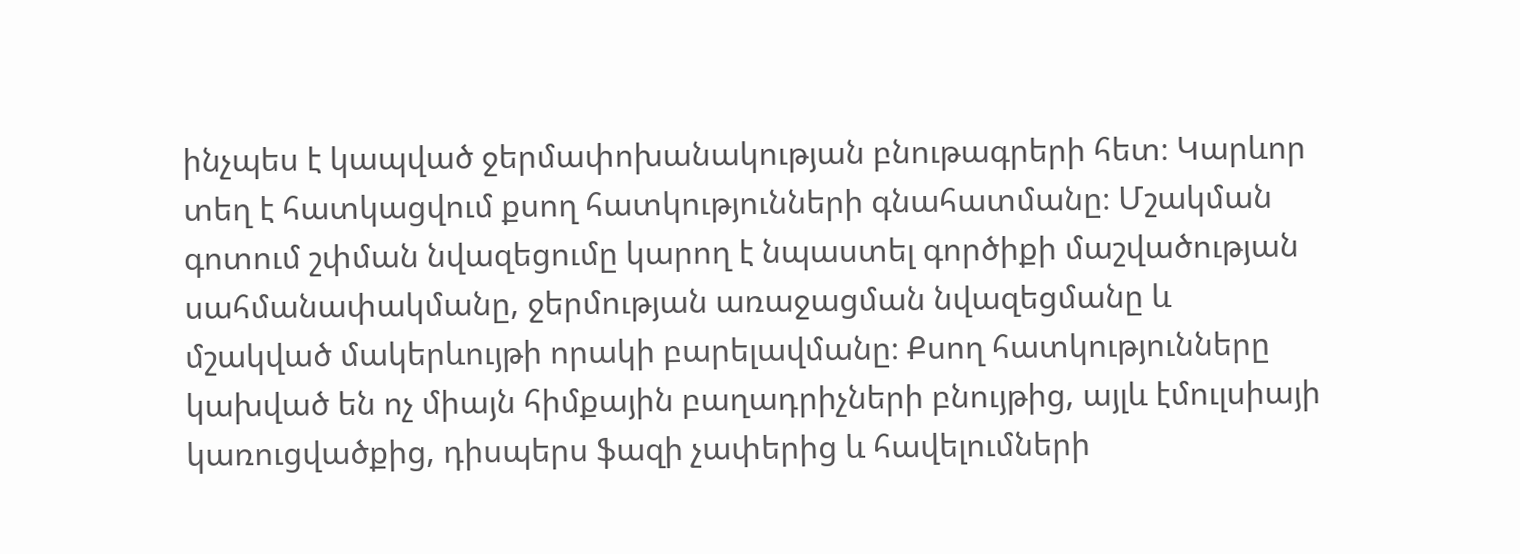ինչպես է կապված ջերմափոխանակության բնութագրերի հետ։ Կարևոր տեղ է հատկացվում քսող հատկությունների գնահատմանը։ Մշակման գոտում շփման նվազեցումը կարող է նպաստել գործիքի մաշվածության սահմանափակմանը, ջերմության առաջացման նվազեցմանը և մշակված մակերևույթի որակի բարելավմանը։ Քսող հատկությունները կախված են ոչ միայն հիմքային բաղադրիչների բնույթից, այլև էմուլսիայի կառուցվածքից, դիսպերս ֆազի չափերից և հավելումների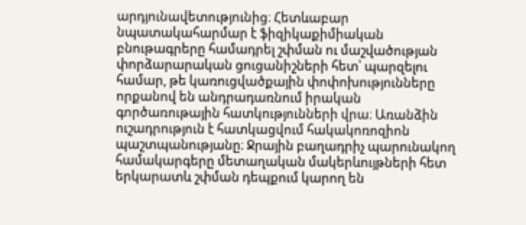արդյունավետությունից։ Հետևաբար նպատակահարմար է ֆիզիկաքիմիական բնութագրերը համադրել շփման ու մաշվածության փորձարարական ցուցանիշների հետ՝ պարզելու համար, թե կառուցվածքային փոփոխությունները որքանով են անդրադառնում իրական գործառութային հատկությունների վրա։ Առանձին ուշադրություն է հատկացվում հակակոռոզիոն պաշտպանությանը։ Ջրային բաղադրիչ պարունակող համակարգերը մետաղական մակերևույթների հետ երկարատև շփման դեպքում կարող են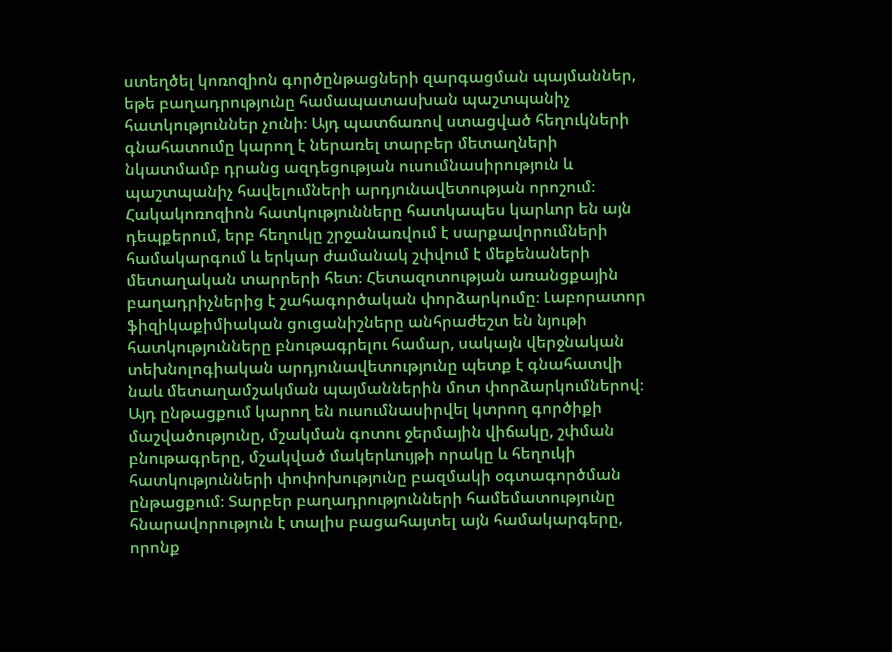ստեղծել կոռոզիոն գործընթացների զարգացման պայմաններ, եթե բաղադրությունը համապատասխան պաշտպանիչ հատկություններ չունի։ Այդ պատճառով ստացված հեղուկների գնահատումը կարող է ներառել տարբեր մետաղների նկատմամբ դրանց ազդեցության ուսումնասիրություն և պաշտպանիչ հավելումների արդյունավետության որոշում։ Հակակոռոզիոն հատկությունները հատկապես կարևոր են այն դեպքերում, երբ հեղուկը շրջանառվում է սարքավորումների համակարգում և երկար ժամանակ շփվում է մեքենաների մետաղական տարրերի հետ։ Հետազոտության առանցքային բաղադրիչներից է շահագործական փորձարկումը։ Լաբորատոր ֆիզիկաքիմիական ցուցանիշները անհրաժեշտ են նյութի հատկությունները բնութագրելու համար, սակայն վերջնական տեխնոլոգիական արդյունավետությունը պետք է գնահատվի նաև մետաղամշակման պայմաններին մոտ փորձարկումներով։ Այդ ընթացքում կարող են ուսումնասիրվել կտրող գործիքի մաշվածությունը, մշակման գոտու ջերմային վիճակը, շփման բնութագրերը, մշակված մակերևույթի որակը և հեղուկի հատկությունների փոփոխությունը բազմակի օգտագործման ընթացքում։ Տարբեր բաղադրությունների համեմատությունը հնարավորություն է տալիս բացահայտել այն համակարգերը, որոնք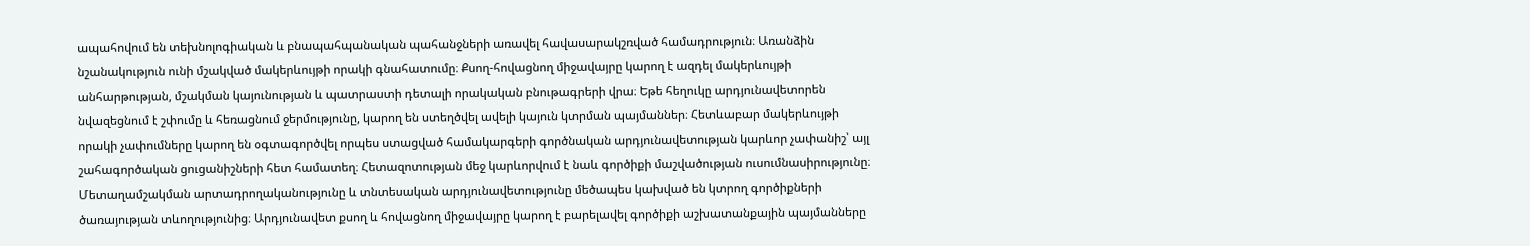ապահովում են տեխնոլոգիական և բնապահպանական պահանջների առավել հավասարակշռված համադրություն։ Առանձին նշանակություն ունի մշակված մակերևույթի որակի գնահատումը։ Քսող-հովացնող միջավայրը կարող է ազդել մակերևույթի անհարթության, մշակման կայունության և պատրաստի դետալի որակական բնութագրերի վրա։ Եթե հեղուկը արդյունավետորեն նվազեցնում է շփումը և հեռացնում ջերմությունը, կարող են ստեղծվել ավելի կայուն կտրման պայմաններ։ Հետևաբար մակերևույթի որակի չափումները կարող են օգտագործվել որպես ստացված համակարգերի գործնական արդյունավետության կարևոր չափանիշ՝ այլ շահագործական ցուցանիշների հետ համատեղ։ Հետազոտության մեջ կարևորվում է նաև գործիքի մաշվածության ուսումնասիրությունը։ Մետաղամշակման արտադրողականությունը և տնտեսական արդյունավետությունը մեծապես կախված են կտրող գործիքների ծառայության տևողությունից։ Արդյունավետ քսող և հովացնող միջավայրը կարող է բարելավել գործիքի աշխատանքային պայմանները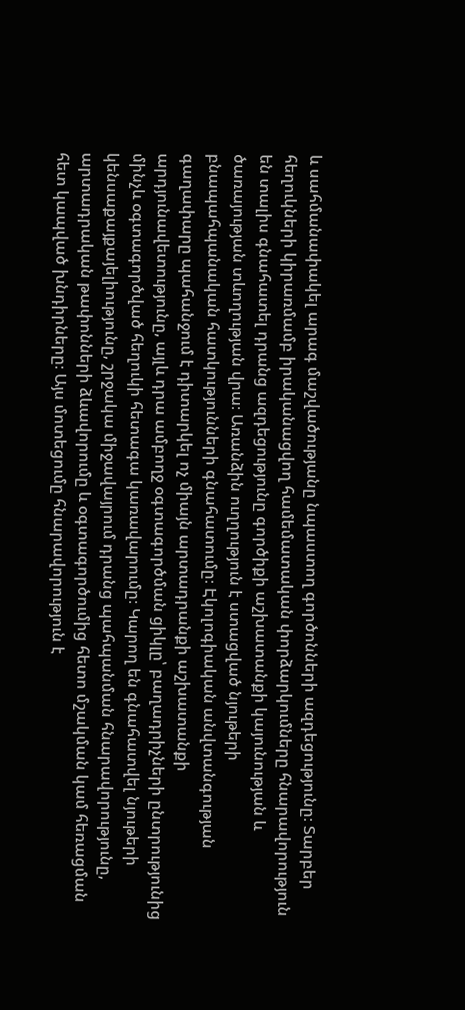և սահմանափակել արագ մաշվածությանը նպաստող գործոնների ազդեցությունը։ Տարբեր հեղուկների կիրառմամբ իրականացվող համեմատական փորձարկումները հնարավորություն են տալիս գնահատել դրանց ազդեցությունը գործիքի աշխատանքի կայունության և ծառայության տևողության վրա։ Առանձին ուղղություն է ստացված նյութերի բնապահպանական հատկությունների գնահատումը։ Էկոլոգիական անվտանգության գաղափարը պահանջում է դիտարկել ոչ միայն արտադրանքի աշխատանքի արդյունավետությունը, այլև դրա ամբողջ օգտագործման ցիկլը՝ բաղադրիչների ընտրությունից մինչև օգտագործված հեղուկի հետագա կառավարումը։ Կարող են գնահատվել նյութերի կենսաքայքայելիությունը, շրջակա միջավայրում դրանց պահպանման հնարավորությունը, արտադրական թափոնների ձևավորումը և օգտագործումից հետո մշակման կամ հեռացման հետ կապված խնդիրները։ Այս մոտեցումը հնարավորություն է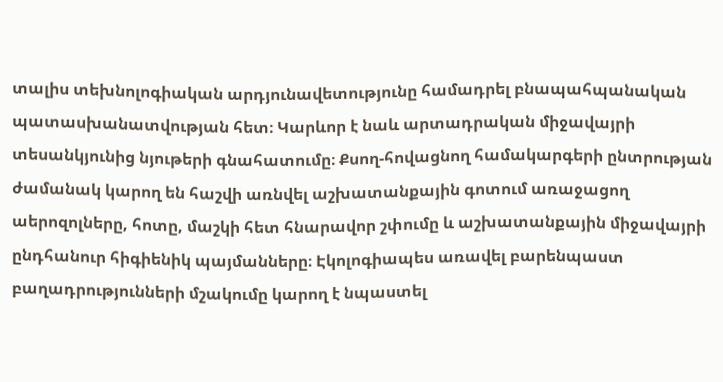տալիս տեխնոլոգիական արդյունավետությունը համադրել բնապահպանական պատասխանատվության հետ։ Կարևոր է նաև արտադրական միջավայրի տեսանկյունից նյութերի գնահատումը։ Քսող-հովացնող համակարգերի ընտրության ժամանակ կարող են հաշվի առնվել աշխատանքային գոտում առաջացող աերոզոլները, հոտը, մաշկի հետ հնարավոր շփումը և աշխատանքային միջավայրի ընդհանուր հիգիենիկ պայմանները։ Էկոլոգիապես առավել բարենպաստ բաղադրությունների մշակումը կարող է նպաստել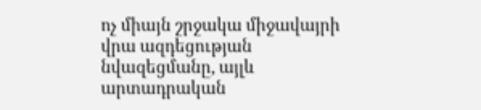ոչ միայն շրջակա միջավայրի վրա ազդեցության նվազեցմանը, այլև արտադրական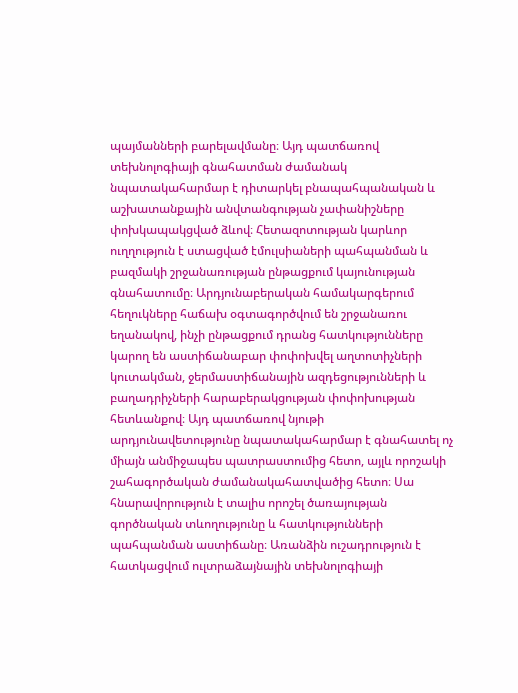պայմանների բարելավմանը։ Այդ պատճառով տեխնոլոգիայի գնահատման ժամանակ նպատակահարմար է դիտարկել բնապահպանական և աշխատանքային անվտանգության չափանիշները փոխկապակցված ձևով։ Հետազոտության կարևոր ուղղություն է ստացված էմուլսիաների պահպանման և բազմակի շրջանառության ընթացքում կայունության գնահատումը։ Արդյունաբերական համակարգերում հեղուկները հաճախ օգտագործվում են շրջանառու եղանակով, ինչի ընթացքում դրանց հատկությունները կարող են աստիճանաբար փոփոխվել աղտոտիչների կուտակման, ջերմաստիճանային ազդեցությունների և բաղադրիչների հարաբերակցության փոփոխության հետևանքով։ Այդ պատճառով նյութի արդյունավետությունը նպատակահարմար է գնահատել ոչ միայն անմիջապես պատրաստումից հետո, այլև որոշակի շահագործական ժամանակահատվածից հետո։ Սա հնարավորություն է տալիս որոշել ծառայության գործնական տևողությունը և հատկությունների պահպանման աստիճանը։ Առանձին ուշադրություն է հատկացվում ուլտրաձայնային տեխնոլոգիայի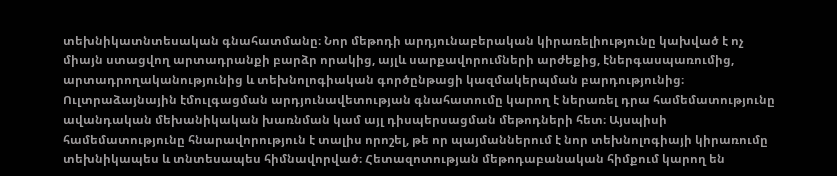տեխնիկատնտեսական գնահատմանը։ Նոր մեթոդի արդյունաբերական կիրառելիությունը կախված է ոչ միայն ստացվող արտադրանքի բարձր որակից, այլև սարքավորումների արժեքից, էներգասպառումից, արտադրողականությունից և տեխնոլոգիական գործընթացի կազմակերպման բարդությունից։ Ուլտրաձայնային էմուլգացման արդյունավետության գնահատումը կարող է ներառել դրա համեմատությունը ավանդական մեխանիկական խառնման կամ այլ դիսպերսացման մեթոդների հետ։ Այսպիսի համեմատությունը հնարավորություն է տալիս որոշել, թե որ պայմաններում է նոր տեխնոլոգիայի կիրառումը տեխնիկապես և տնտեսապես հիմնավորված։ Հետազոտության մեթոդաբանական հիմքում կարող են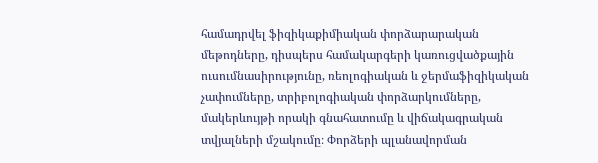համադրվել ֆիզիկաքիմիական փորձարարական մեթոդները, դիսպերս համակարգերի կառուցվածքային ուսումնասիրությունը, ռեոլոգիական և ջերմաֆիզիկական չափումները, տրիբոլոգիական փորձարկումները, մակերևույթի որակի գնահատումը և վիճակագրական տվյալների մշակումը։ Փորձերի պլանավորման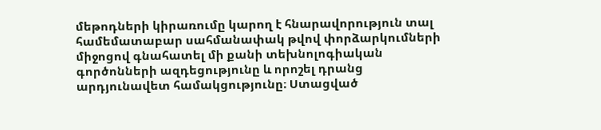մեթոդների կիրառումը կարող է հնարավորություն տալ համեմատաբար սահմանափակ թվով փորձարկումների միջոցով գնահատել մի քանի տեխնոլոգիական գործոնների ազդեցությունը և որոշել դրանց արդյունավետ համակցությունը։ Ստացված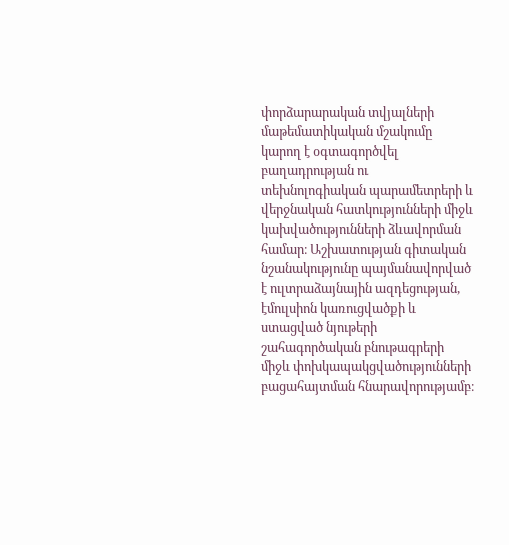փորձարարական տվյալների մաթեմատիկական մշակումը կարող է օգտագործվել բաղադրության ու տեխնոլոգիական պարամետրերի և վերջնական հատկությունների միջև կախվածությունների ձևավորման համար։ Աշխատության գիտական նշանակությունը պայմանավորված է ուլտրաձայնային ազդեցության, էմուլսիոն կառուցվածքի և ստացված նյութերի շահագործական բնութագրերի միջև փոխկապակցվածությունների բացահայտման հնարավորությամբ։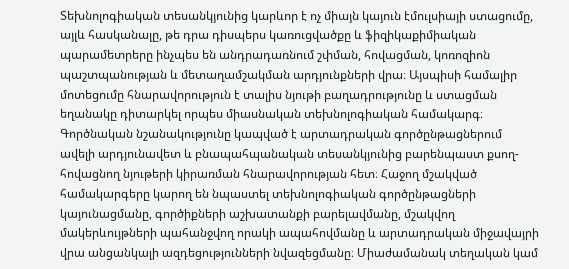Տեխնոլոգիական տեսանկյունից կարևոր է ոչ միայն կայուն էմուլսիայի ստացումը, այլև հասկանալը, թե դրա դիսպերս կառուցվածքը և ֆիզիկաքիմիական պարամետրերը ինչպես են անդրադառնում շփման, հովացման, կոռոզիոն պաշտպանության և մետաղամշակման արդյունքների վրա։ Այսպիսի համալիր մոտեցումը հնարավորություն է տալիս նյութի բաղադրությունը և ստացման եղանակը դիտարկել որպես միասնական տեխնոլոգիական համակարգ։ Գործնական նշանակությունը կապված է արտադրական գործընթացներում ավելի արդյունավետ և բնապահպանական տեսանկյունից բարենպաստ քսող-հովացնող նյութերի կիրառման հնարավորության հետ։ Հաջող մշակված համակարգերը կարող են նպաստել տեխնոլոգիական գործընթացների կայունացմանը, գործիքների աշխատանքի բարելավմանը, մշակվող մակերևույթների պահանջվող որակի ապահովմանը և արտադրական միջավայրի վրա անցանկալի ազդեցությունների նվազեցմանը։ Միաժամանակ տեղական կամ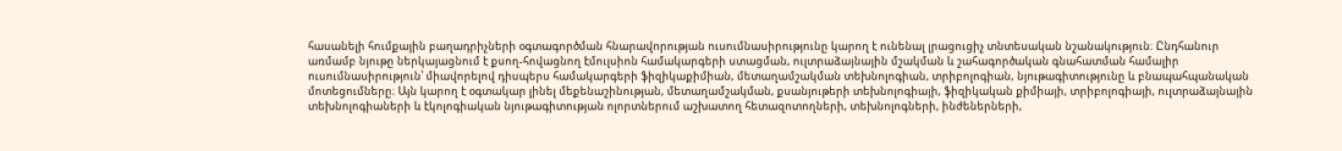հասանելի հումքային բաղադրիչների օգտագործման հնարավորության ուսումնասիրությունը կարող է ունենալ լրացուցիչ տնտեսական նշանակություն։ Ընդհանուր առմամբ նյութը ներկայացնում է քսող-հովացնող էմուլսիոն համակարգերի ստացման, ուլտրաձայնային մշակման և շահագործական գնահատման համալիր ուսումնասիրություն՝ միավորելով դիսպերս համակարգերի ֆիզիկաքիմիան, մետաղամշակման տեխնոլոգիան, տրիբոլոգիան, նյութագիտությունը և բնապահպանական մոտեցումները։ Այն կարող է օգտակար լինել մեքենաշինության, մետաղամշակման, քսանյութերի տեխնոլոգիայի, ֆիզիկական քիմիայի, տրիբոլոգիայի, ուլտրաձայնային տեխնոլոգիաների և էկոլոգիական նյութագիտության ոլորտներում աշխատող հետազոտողների, տեխնոլոգների, ինժեներների,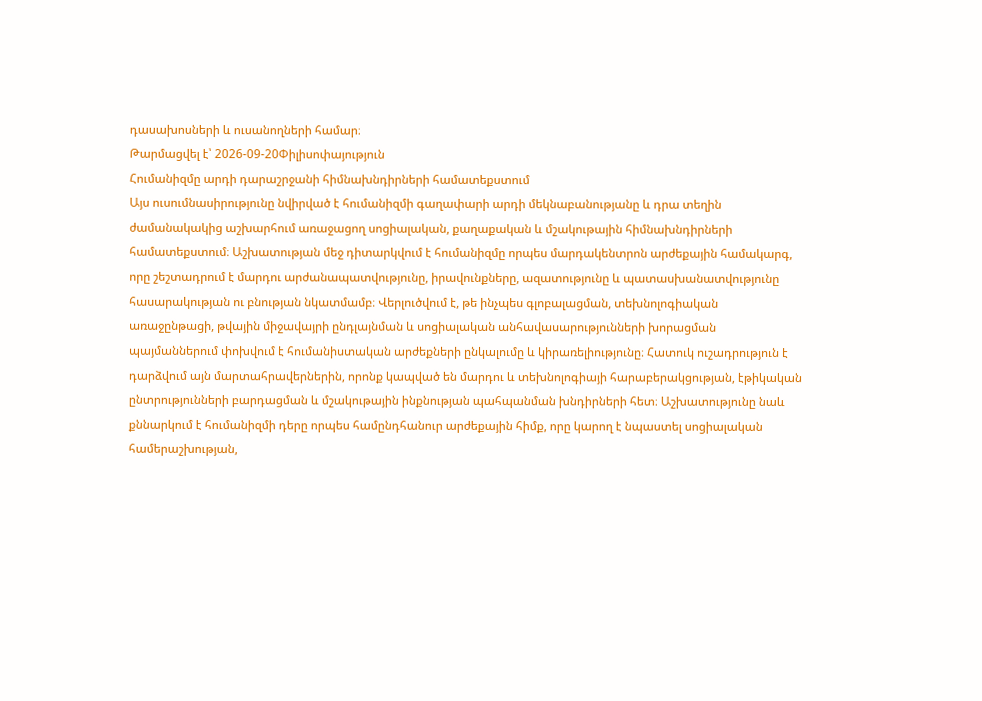դասախոսների և ուսանողների համար։
Թարմացվել է՝ 2026-09-20Փիլիսոփայություն
Հումանիզմը արդի դարաշրջանի հիմնախնդիրների համատեքստում
Այս ուսումնասիրությունը նվիրված է հումանիզմի գաղափարի արդի մեկնաբանությանը և դրա տեղին ժամանակակից աշխարհում առաջացող սոցիալական, քաղաքական և մշակութային հիմնախնդիրների համատեքստում։ Աշխատության մեջ դիտարկվում է հումանիզմը որպես մարդակենտրոն արժեքային համակարգ, որը շեշտադրում է մարդու արժանապատվությունը, իրավունքները, ազատությունը և պատասխանատվությունը հասարակության ու բնության նկատմամբ։ Վերլուծվում է, թե ինչպես գլոբալացման, տեխնոլոգիական առաջընթացի, թվային միջավայրի ընդլայնման և սոցիալական անհավասարությունների խորացման պայմաններում փոխվում է հումանիստական արժեքների ընկալումը և կիրառելիությունը։ Հատուկ ուշադրություն է դարձվում այն մարտահրավերներին, որոնք կապված են մարդու և տեխնոլոգիայի հարաբերակցության, էթիկական ընտրությունների բարդացման և մշակութային ինքնության պահպանման խնդիրների հետ։ Աշխատությունը նաև քննարկում է հումանիզմի դերը որպես համընդհանուր արժեքային հիմք, որը կարող է նպաստել սոցիալական համերաշխության,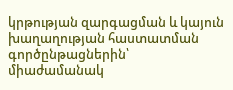կրթության զարգացման և կայուն խաղաղության հաստատման գործընթացներին՝ միաժամանակ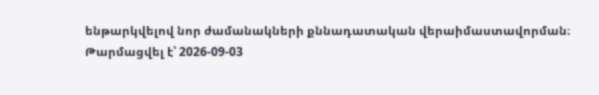ենթարկվելով նոր ժամանակների քննադատական վերաիմաստավորման։
Թարմացվել է՝ 2026-09-03